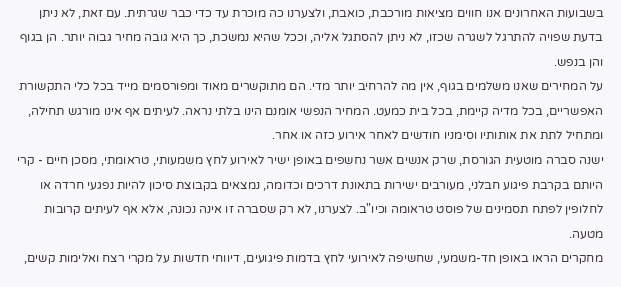בשבועות האחרונים אנו חווים מציאות מורכבת, כואבת, ולצערנו כה מוכרת עד כדי כבר שגרתית. עם זאת, לא ניתן בדעת שפויה להתרגל לשגרה שכזו, לא ניתן להסתגל אליה, וככל שהיא נמשכת, כך היא גובה מחיר גבוה יותר. הן בגוף והן בנפש.
על המחירים שאנו משלמים בגוף, אין מה להרחיב יותר מדי. הם מתוקשרים מאוד ומפורסמים מייד בכל כלי התקשורת האפשריים, בכל מדיה קיימת, בכל בית כמעט. המחיר הנפשי אומנם הינו בלתי נראה. לעיתים אף אינו מורגש תחילה, ומתחיל לתת את אותותיו וסימניו חודשים לאחר אירוע כזה או אחר.
ישנה סברה מוטעית הגורסת, שרק אנשים אשר נחשפים באופן ישיר לאירוע לחץ משמעותי, טראומתי, מסכן חיים - קרי היותם בקרבת פיגוע חבלני, מעורבים ישירות בתאונת דרכים וכדומה, נמצאים בקבוצת סיכון להיות נפגעי חרדה או לחלופין לפתח תסמינים של פוסט טראומה וכיו"ב. לצערנו, לא רק שסברה זו אינה נכונה, אלא אף לעיתים קרובות מטעה.
מחקרים הראו באופן חד-משמעי, שחשיפה לאירועי לחץ בדמות פיגועים, דיווחי חדשות על מקרי רצח ואלימות קשים,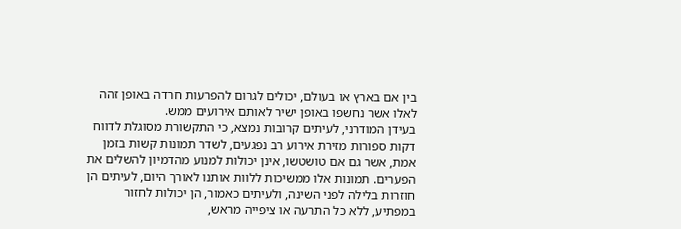בין אם בארץ או בעולם, יכולים לגרום להפרעות חרדה באופן זהה לאלו אשר נחשפו באופן ישיר לאותם אירועים ממש.
בעידן המודרני, לעיתים קרובות נמצא, כי התקשורת מסוגלת לדווח דקות ספורות מזירת אירוע רב נפגעים, לשדר תמונות קשות בזמן אמת, אשר גם אם טושטשו, אינן יכולות למנוע מהדמיון להשלים את הפערים. תמונות אלו ממשיכות ללוות אותנו לאורך היום, לעיתים הן חוזרות בלילה לפני השינה, ולעיתים כאמור, הן יכולות לחזור במפתיע, ללא כל התרעה או ציפייה מראש,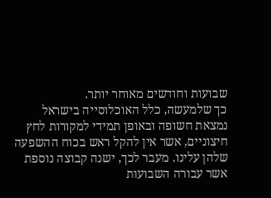שבועות וחודשים מאוחר יותר.
כך שלמעשה, כלל האוכלוסייה בישראל נמצאת חשופה ובאופן תמידי למקורות לחץ חיצוניים, אשר אין להקל ראש בכוח ההשפעה שלהן עלינו. מעבר לכך, ישנה קבוצה נוספת אשר עבורה השבועות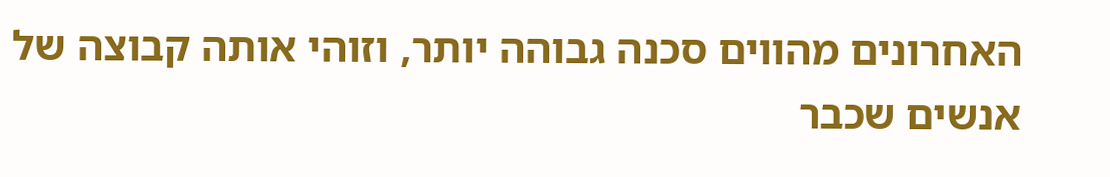האחרונים מהווים סכנה גבוהה יותר, וזוהי אותה קבוצה של אנשים שכבר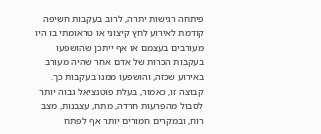פיתחה רגישות יתרה, לרוב בעקבות חשיפה קודמת לאירוע לחץ קיצוני או טראומתי בו היו מעורבים בעצמם או אף ייתכן שהושפעו בעקבות הכרות של אדם אחר שהיה מעורב באירוע שכזה, והושפעו ממנו בעקבות כך. קבוצה זו, כאמור, בעלת פוטנציאל גבוה יותר לסבול מהפרעות חרדה, מתח, עצבנות, מצב רוח, ובמקרים חמורים יותר אף לפתח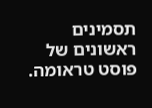תסמינים ראשונים של פוסט טראומה.